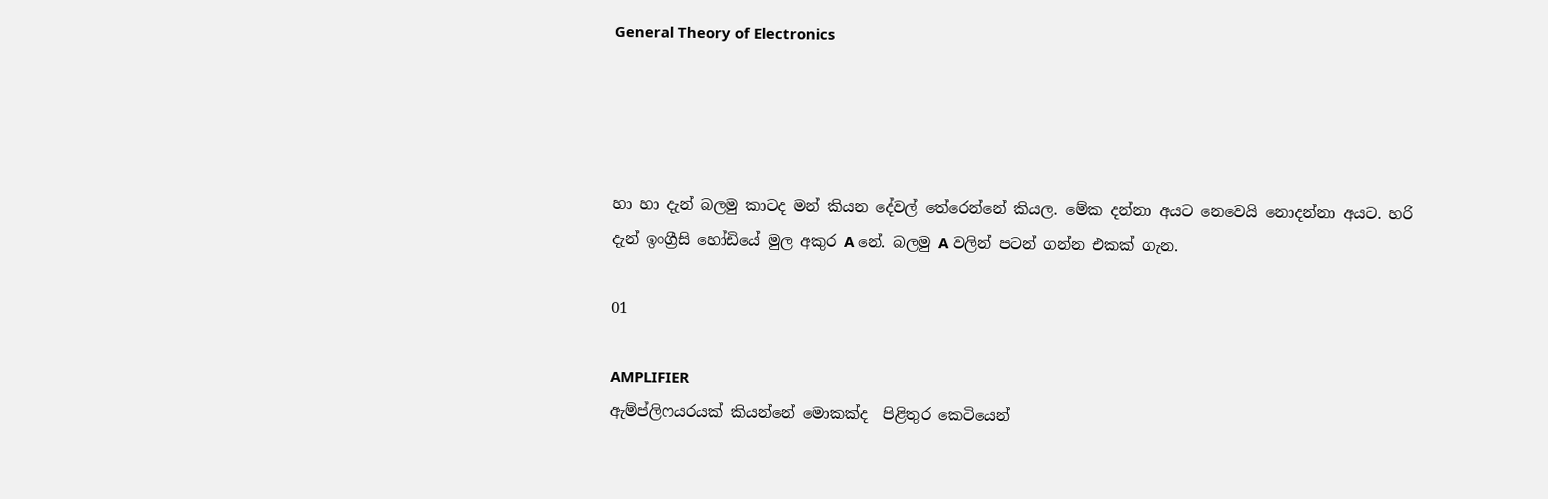General Theory of Electronics




හා හා දැන් බලමු කාටද මන් කියන දේවල් තේරෙන්නේ කියල. මේක දන්නා අයට නෙවෙයි නොදන්නා අයට. හරි දැන් ඉංග්‍රීසි හෝඩියේ මුල අකුර A නේ. බලමු A වලින් පටන් ගන්න එකක් ගැන.

01

AMPLIFIER
ඇම්ප්ලිෆයරයක් කියන්නේ මොකක්ද  පිළිතුර කෙටියෙන්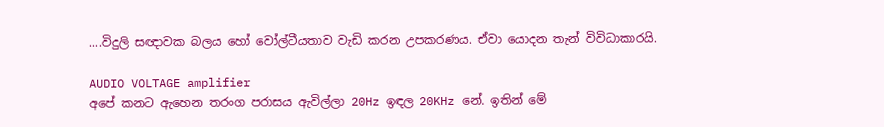....විදුලි සඥාවක බලය හෝ වෝල්ටීයතාව වැඩි කරන උපකරණය. ඒවා යොදන තැන් විවිධාකාරයි.

AUDIO VOLTAGE amplifier
අපේ කනට ඇහෙන තරංග පරාසය ඇවිල්ලා 20Hz ඉඳල 20KHz නේ. ඉතින් මේ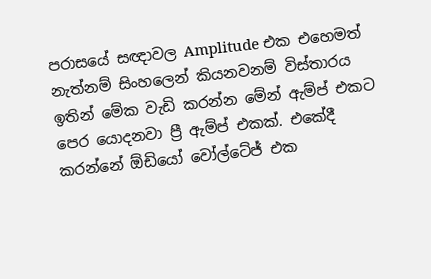පරාසයේ සඥාවල Amplitude එක එහෙමත් නැත්නම් සිංහලෙන් කියනවනම් විස්තාරය ඉතින් මේක වැඩි කරන්න මේන් ඇම්ප් එකට පෙර යොදනවා ප්‍රී ඇම්ප් එකක්. එකේදී කරන්නේ ඕඩියෝ වෝල්ටේජ් එක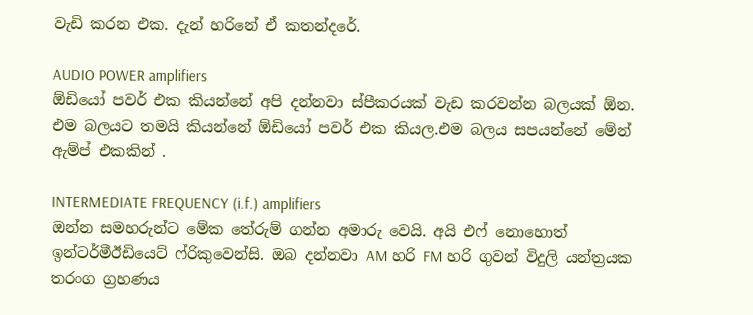වැඩි කරන එක. දැන් හරිනේ ඒ කතන්දරේ.

AUDIO POWER amplifiers
ඕඩියෝ පවර් එක කියන්නේ අපි දන්නවා ස්පීකරයක් වැඩ කරවන්න බලයක් ඕන. එම බලයට තමයි කියන්නේ ඕඩියෝ පවර් එක කියල.එම බලය සපයන්නේ මේන් ඇම්ප් එකකින් .

INTERMEDIATE FREQUENCY (i.f.) amplifiers
ඔන්න සමහරුන්ට මේක තේරුම් ගන්න අමාරු වෙයි. අයි එෆ් නොහොත් ඉන්ටර්මීඊඩියෙට් ෆ්රිකුවෙන්සි. ඔබ දන්නවා AM හරි FM හරි ගුවන් විදුලි යන්ත්‍රයක තරංග ග්‍රහණය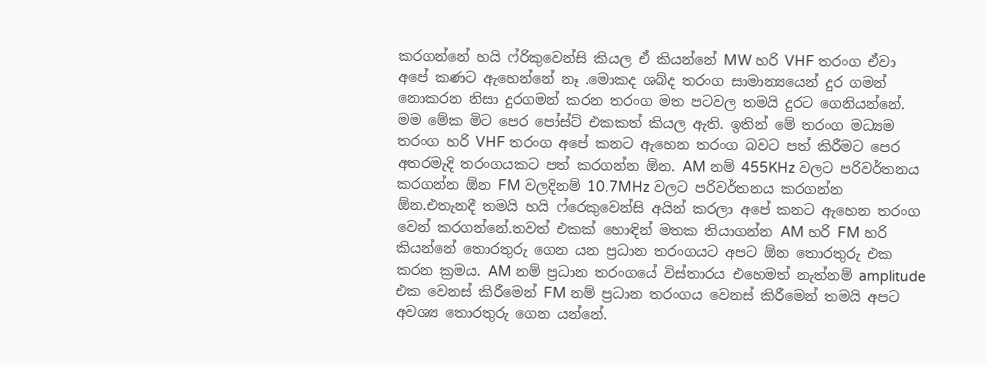කරගන්නේ හයි ෆ්රිකුවෙන්සි කියල ඒ කියන්නේ MW හරි VHF තරංග ඒවා අපේ කණට ඇහෙන්නේ නෑ .මොකද ශබ්ද තරංග සාමාන්‍යයෙන් දුර ගමන් නොකරන නිසා දුරගමන් කරන තරංග මත පටවල තමයි දුරට ගෙනියන්නේ. මම මේක මිට පෙර පෝස්ට් එකකත් කියල ඇති. ඉතින් මේ තරංග මධ්‍යම තරංග හරි VHF තරංග අපේ කනට ඇහෙන තරංග බවට පත් කිරීමට පෙර අතරමැදි තරංගයකට පත් කරගන්න ඕන. AM නම් 455KHz වලට පරිවර්තනය කරගන්න ඕන FM වලදිනම් 10.7MHz වලට පරිවර්තනය කරගන්න ඕන.එතැනදී තමයි හයි ෆ්රෙකුවෙන්සි අයින් කරලා අපේ කනට ඇහෙන තරංග වෙන් කරගන්නේ.තවත් එකක් හොඳින් මතක තියාගන්න AM හරි FM හරි කියන්නේ තොරතුරු ගෙන යන ප්‍රධාන තරංගයට අපට ඕන තොරතුරු එක කරන ක්‍රමය. AM නම් ප්‍රධාන තරංගයේ විස්තාරය එහෙමත් නැත්නම් amplitude එක වෙනස් කිරීමෙන් FM නම් ප්‍රධාන තරංගය වෙනස් කිරීමෙන් තමයි අපට අවශ්‍ය තොරතුරු ගෙන යන්නේ.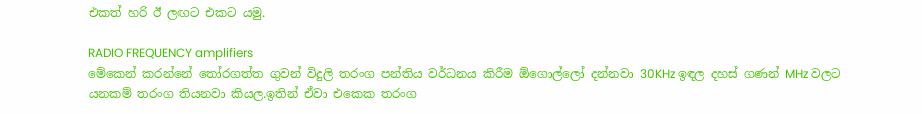එකත් හරි ඊ ලඟට එකට යමු.

RADIO FREQUENCY amplifiers
මේකෙන් කරන්නේ තෝරගත්ත ගුවන් විදුලි තරංග පන්තිය වර්ධනය කිරීම ඕගොල්ලෝ දන්නවා 30KHz ඉඳල දහස් ගණන් MHz වලට යනකම් තරංග තියනවා කියල.ඉතින් ඒවා එකෙක තරංග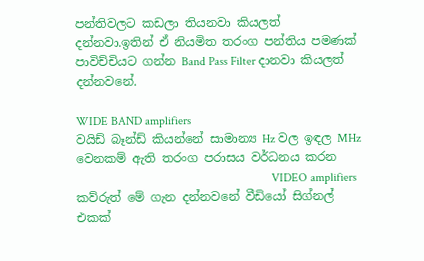පන්තිවලට කඩලා තියනවා කියලත් දන්නවා.ඉතින් ඒ නියමිත තරංග පන්තිය පමණක් පාවිච්චියට ගන්න Band Pass Filter දානවා කියලත් දන්නවනේ.

WIDE BAND amplifiers
වයිඩ් බෑන්ඩ් කියන්නේ සාමාන්‍ය Hz වල ඉඳල MHz වෙනකම් ඇති තරංග පරාසය වර්ධනය කරන
                                                                 VIDEO amplifiers
කව්රුත් මේ ගැන දන්නවනේ වීඩියෝ සිග්නල් එකක්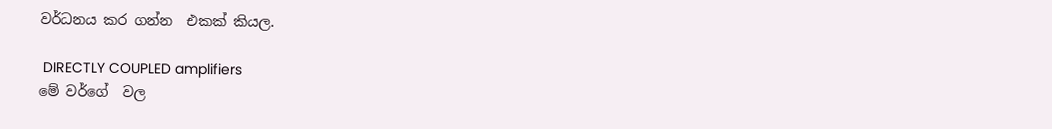වර්ධනය කර ගන්න  එකක් කියල.

 DIRECTLY COUPLED amplifiers
මේ වර්ගේ  වල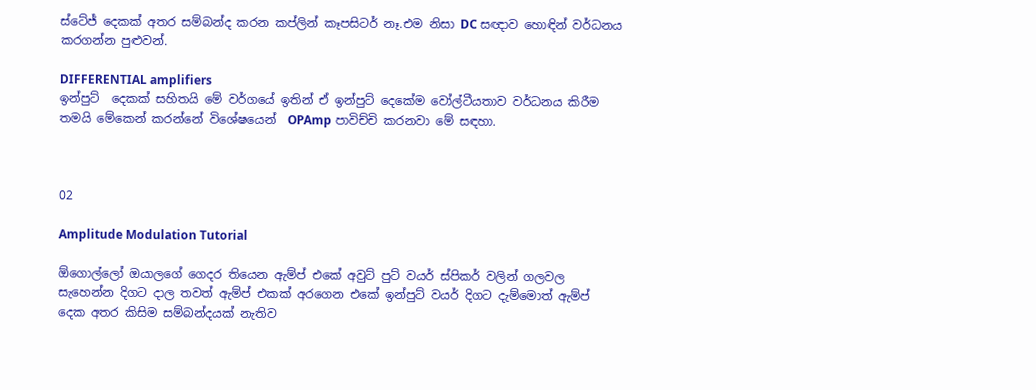ස්ටේජ් දෙකක් අතර සම්බන්ද කරන කප්ලින් කෑපසිටර් නෑ.එම නිසා DC සඥාව හොඳින් වර්ධනය කරගන්න පුළුවන්.

DIFFERENTIAL amplifiers
ඉන්පුට්  දෙකක් සහිතයි මේ වර්ගයේ ඉතින් ඒ ඉන්පුට් දෙකේම වෝල්ටීයතාව වර්ධනය කිරීම තමයි මේකෙන් කරන්නේ විශේෂයෙන්  OPAmp පාවිච්චි කරනවා මේ සඳහා.



02

Amplitude Modulation Tutorial

ඕගොල්ලෝ ඔයාලගේ ගෙදර තියෙන ඇම්ප් එකේ අවුට් පුට් වයර් ස්පිකර් වලින් ගලවල සැහෙන්න දිගට දාල තවත් ඇම්ප් එකක් අරගෙන එකේ ඉන්පුට් වයර් දිගට දැම්මොත් ඇම්ප්  දෙක අතර කිසිම සම්බන්දයක් නැතිව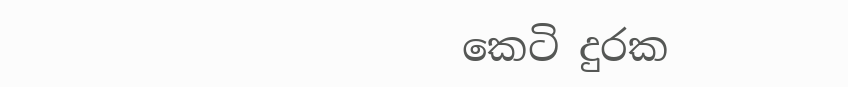කෙටි දුරක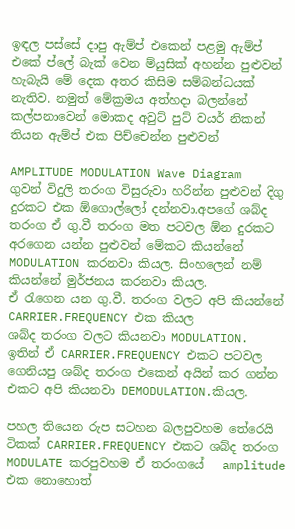ඉඳල පස්සේ දාපු ඇම්ප් එකෙන් පළමු ඇම්ප් එකේ ප්ලේ බැක් වෙන ම්යුසික් අහන්න පුළුවන් හැබැයි මේ දෙක අතර කිසිම සම්බන්ධයක් නැතිව. නමුත් මේක්‍රමය අත්හදා බලන්නේ කල්පනාවෙන් මොකද අවුට් පුට් වයර් නිකන් තියන ඇම්ප් එක පිච්චෙන්න පුළුවන්

AMPLITUDE MODULATION Wave Diagram
ගුවන් විදුලි තරංග විසුරුවා හරින්න පුළුවන් දිගු දුරකට එක ඕගොල්ලෝ දන්නවා.අපගේ ශබ්ද තරංග ඒ ගු.වී තරංග මත පටවල ඕන දුරකට අරගෙන යන්න පුළුවන් මේකට කියන්නේ MODULATION කරනවා කියල. සිංහලෙන් නම් කියන්නේ මුර්ජනය කරනවා කියල.
ඒ රැගෙන යන ගු.වී. තරංග වලට අපි කියන්නේ CARRIER.FREQUENCY එක කියල
ශබ්ද තරංග වලට කියනවා MODULATION.
ඉතින් ඒ CARRIER.FREQUENCY එකට පටවල ගෙනියපු ශබ්ද තරංග එකෙන් අයින් කර ගන්න එකට අපි කියනවා DEMODULATION.කියල.

පහල තියෙන රුප සටහන බලපුවහම තේරෙයි ටිකක් CARRIER.FREQUENCY එකට ශබ්ද තරංග MODULATE කරපුවහම ඒ තරංගයේ   amplitude එක නොහොත්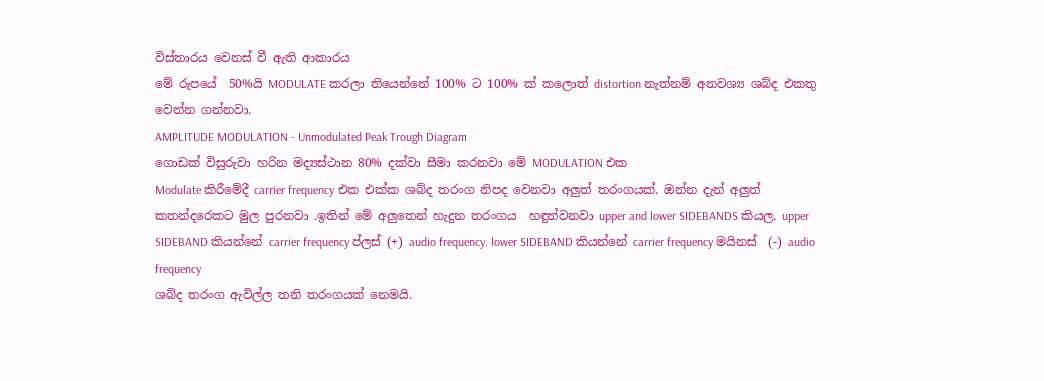විස්තාරය වෙනස් වී ඇති ආකාරය
මේ රුපයේ  50%යි MODULATE කරලා තියෙන්නේ 100% ට 100% ක් කලොත් distortion නැත්නම් අනවශ්‍ය ශබ්ද එකතු වෙන්න ගන්නවා.
AMPLITUDE MODULATION - Unmodulated Peak Trough Diagram
ගොඩක් විසුරුවා හරින මද්‍යස්ථාන 80% දක්වා සීමා කරනවා මේ MODULATION එක
Modulate කිරීමේදී carrier frequency එක එක්ක ශබ්ද තරංග නිපද වෙනවා අලුත් තරංගයක්. ඔන්න දැන් අලුත් කතන්දරෙකට මුල පුරනවා .ඉතින් මේ අලුතෙන් හැදුන තරංගය  හඳුන්වනවා upper and lower SIDEBANDS කියල. upper SIDEBAND කියන්නේ carrier frequency ප්ලස් (+) audio frequency. lower SIDEBAND කියන්නේ carrier frequency මයිනස්  (-) audio frequency
ශබ්ද තරංග ඇවිල්ල තනි තරංගයක් නෙමයි.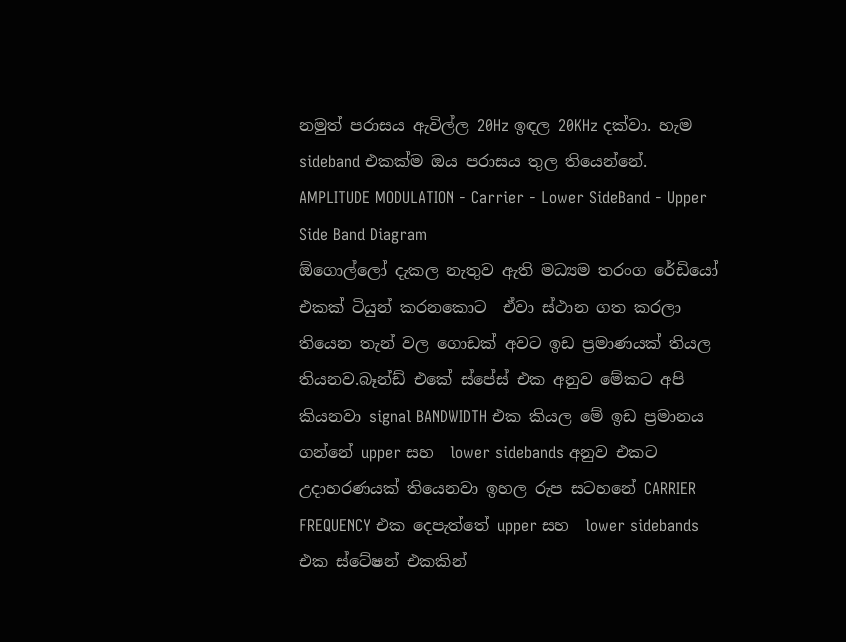නමුත් පරාසය ඇවිල්ල 20Hz ඉඳල 20KHz දක්වා. හැම sideband එකක්ම ඔය පරාසය තුල තියෙන්නේ.
AMPLITUDE MODULATION - Carrier - Lower SideBand - Upper Side Band Diagram
ඕගොල්ලෝ දැකල නැතුව ඇති මධ්‍යම තරංග රේඩියෝ එකක් ටියුන් කරනකොට  ඒවා ස්ථාන ගත කරලා තියෙන තැන් වල ගොඩක් අවට ඉඩ ප්‍රමාණයක් තියල තියනව.බෑන්ඩ් එකේ ස්පේස් එක අනුව මේකට අපි කියනවා signal BANDWIDTH එක කියල මේ ඉඩ ප්‍රමානය ගන්නේ upper සහ  lower sidebands අනුව එකට උදාහරණයක් තියෙනවා ඉහල රුප සටහනේ CARRIER FREQUENCY එක දෙපැත්තේ upper සහ  lower sidebands
එක ස්ටේෂන් එකකින්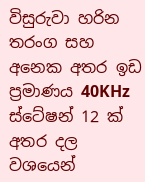විසුරුවා හරින තරංග සහ අනෙක අතර ඉඩ ප්‍රමාණය 40KHz ස්ටේෂන් 12 ක් අතර දල වශයෙන්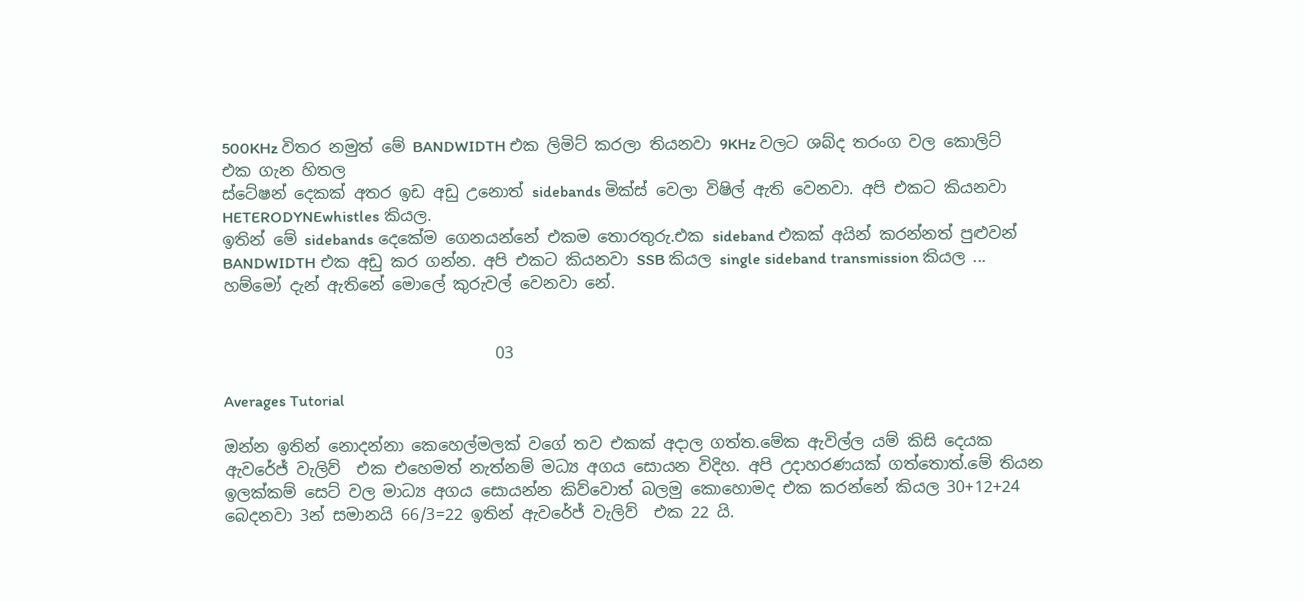500KHz විතර නමුත් මේ BANDWIDTH එක ලිමිට් කරලා තියනවා 9KHz වලට ශබ්ද තරංග වල කොලිට්  එක ගැන හිතල
ස්ටේෂන් දෙකක් අතර ඉඩ අඩු උනොත් sidebands මික්ස් වෙලා විෂිල් ඇති වෙනවා. අපි එකට කියනවා HETERODYNEwhistles කියල.
ඉතින් මේ sidebands දෙකේම ගෙනයන්නේ එකම තොරතුරු.එක sideband එකක් අයින් කරන්නත් පුළුවන් BANDWIDTH එක අඩු කර ගන්න. අපි එකට කියනවා SSB කියල single sideband transmission කියල ... හම්මෝ දැන් ඇතිනේ මොලේ කුරුවල් වෙනවා නේ.


                                  03

Averages Tutorial

ඔන්න ඉතින් නොදන්නා කෙහෙල්මලක් වගේ තව එකක් අදාල ගත්ත.මේක ඇවිල්ල යම් කිසි දෙයක ඇවරේජ් වැලිව්  එක එහෙමත් නැත්නම් මධ්‍ය අගය සොයන විදිහ. අපි උදාහරණයක් ගත්තොත්.මේ තියන ඉලක්කම් සෙට් වල මාධ්‍ය අගය සොයන්න කිව්වොත් බලමු කොහොමද එක කරන්නේ කියල 30+12+24 බෙදනවා 3න් සමානයි 66/3=22 ඉතින් ඇවරේජ් වැලිව්  එක 22 යි.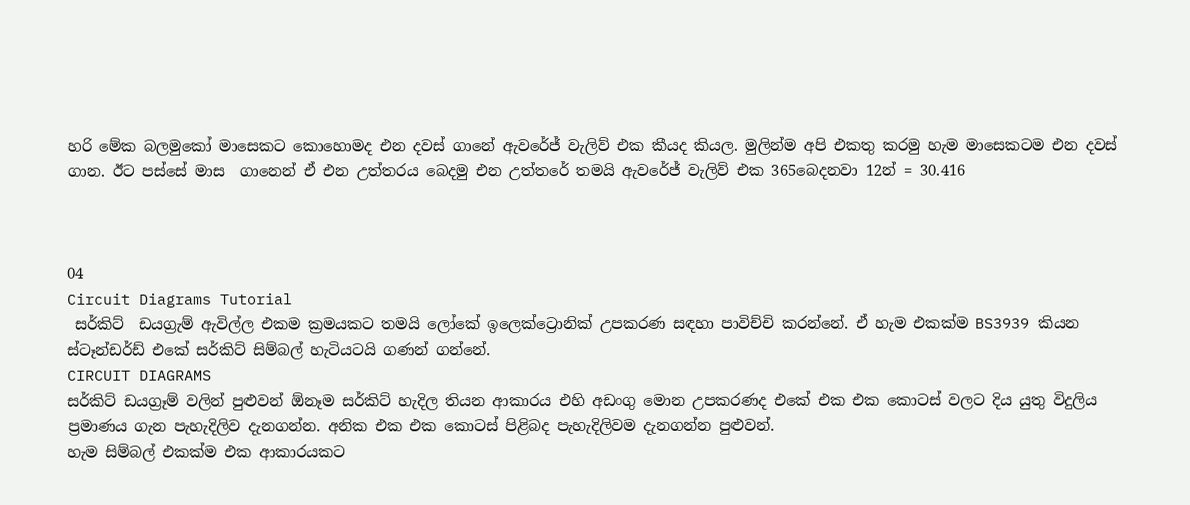හරි මේක බලමුකෝ මාසෙකට කොහොමද එන දවස් ගානේ ඇවරේජ් වැලිව් එක කීයද කියල. මුලින්ම අපි එකතු කරමු හැම මාසෙකටම එන දවස් ගාන. ඊට පස්සේ මාස  ගානෙන් ඒ එන උත්තරය බෙදමු එන උත්තරේ තමයි ඇවරේජ් වැලිව් එක 365බෙදනවා 12න් = 30.416



04
Circuit Diagrams Tutorial
 සර්කිට්  ඩයග්‍රැම් ඇවිල්ල එකම ක්‍රමයකට තමයි ලෝකේ ඉලෙක්ට්‍රොනික් උපකරණ සඳහා පාවිච්චි කරන්නේ. ඒ හැම එකක්ම BS3939 කියන ස්ටෑන්ඩර්ඩ් එකේ සර්කිට් සිම්බල් හැටියටයි ගණන් ගන්නේ.
CIRCUIT DIAGRAMS
සර්කිට් ඩයග්‍රෑම් වලින් පුළුවන් ඕනෑම සර්කිට් හැදිල තියන ආකාරය එහි අඩංගු මොන උපකරණද එකේ එක එක කොටස් වලට දිය යුතු විදුලිය ප්‍රමාණය ගැන පැහැදිලිව දැනගන්න. අනික එක එක කොටස් පිළිබද පැහැදිලිවම දැනගන්න පුළුවන්.
හැම සිම්බල් එකක්ම එක ආකාරයකට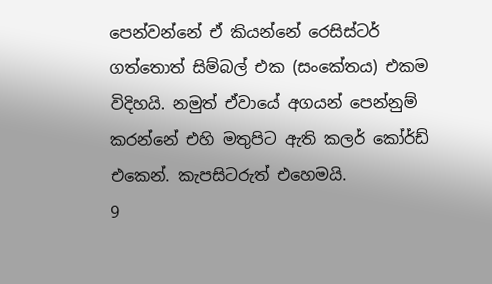පෙන්වන්නේ ඒ කියන්නේ රෙසිස්ටර් ගත්තොත් සිම්බල් එක (සංකේතය) එකම විදිහයි. නමුත් ඒවායේ අගයන් පෙන්නුම් කරන්නේ එහි මතුපිට ඇති කලර් කෝර්ඩ් එකෙන්. කැපසිටරුත් එහෙමයි.
9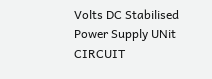Volts DC Stabilised Power Supply UNit CIRCUIT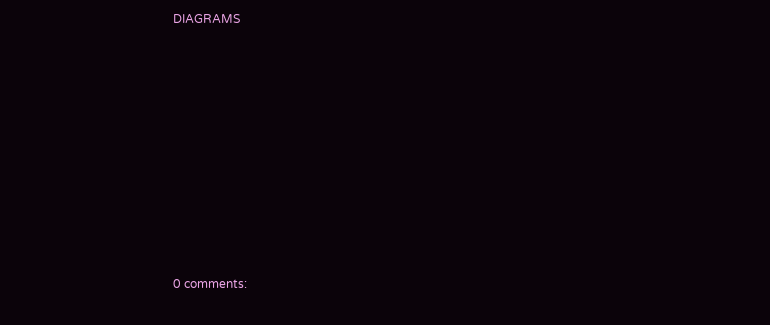DIAGRAMS
















0 comments: